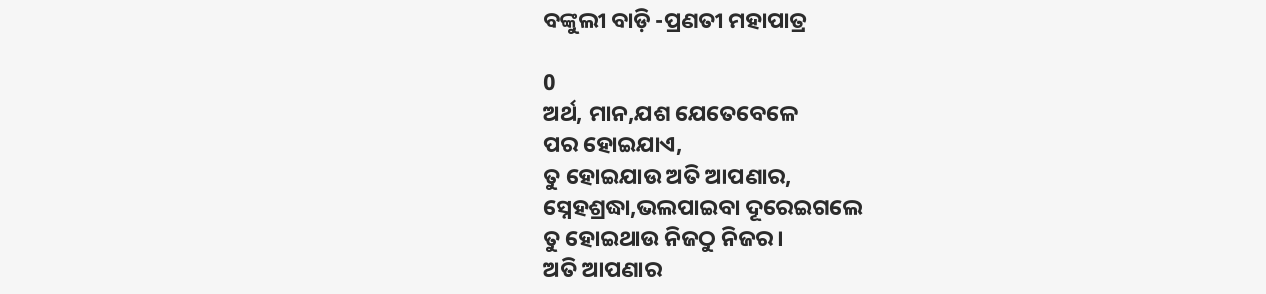ବଙ୍କୁଲୀ ବାଡ଼ି -ପ୍ରଣତୀ ମହାପାତ୍ର

0
ଅର୍ଥ, ମାନ,ଯଶ ଯେତେବେଳେ
ପର ହୋଇଯାଏ,
ତୁ ହୋଇଯାଉ ଅତି ଆପଣାର,
ସ୍ନେହଶ୍ରଦ୍ଧା,ଭଲପାଇବା ଦୂରେଇଗଲେ
ତୁ ହୋଇଥାଉ ନିଜଠୁ ନିଜର।
ଅତି ଆପଣାର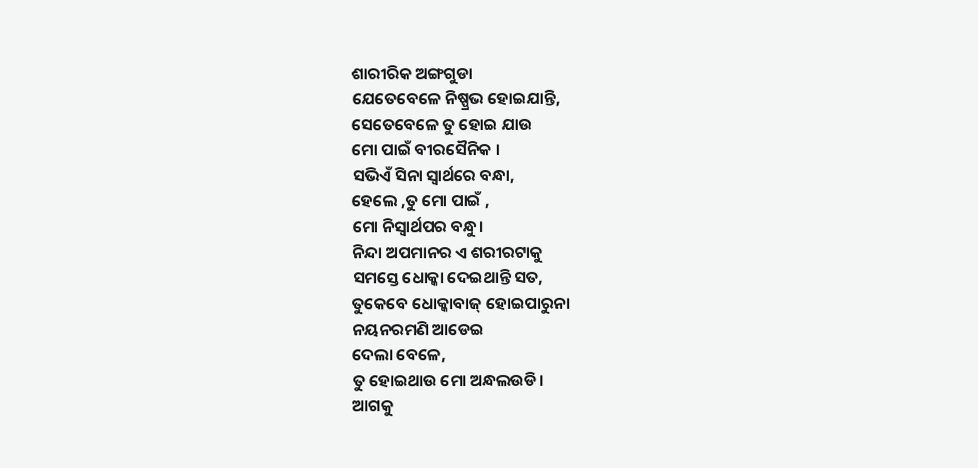ଶାରୀରିକ ଅଙ୍ଗଗୁଡା
ଯେତେବେଳେ ନିଷ୍ପ୍ରଭ ହୋଇଯାନ୍ତି,
ସେତେବେଳେ ତୁ ହୋଇ ଯାଉ
ମୋ ପାଇଁ ବୀରସୈନିକ ।
ସଭିଏଁ ସିନା ସ୍ଵାର୍ଥରେ ବନ୍ଧା,
ହେଲେ ,ତୁ ମୋ ପାଇଁ ,
ମୋ ନିସ୍ଵାର୍ଥପର ବନ୍ଧୁ।
ନିନ୍ଦା ଅପମାନର ଏ ଶରୀରଟାକୁ
ସମସ୍ତେ ଧୋକ୍କା ଦେଇଥାନ୍ତି ସତ,
ତୁକେବେ ଧୋକ୍କାବାଜ୍ ହୋଇପାରୁନା
ନୟନରମଣି ଆଡେଇ
ଦେଲା ବେଳେ,
ତୁ ହୋଇଥାଉ ମୋ ଅନ୍ଧଲଉଡି।
ଆଗକୁ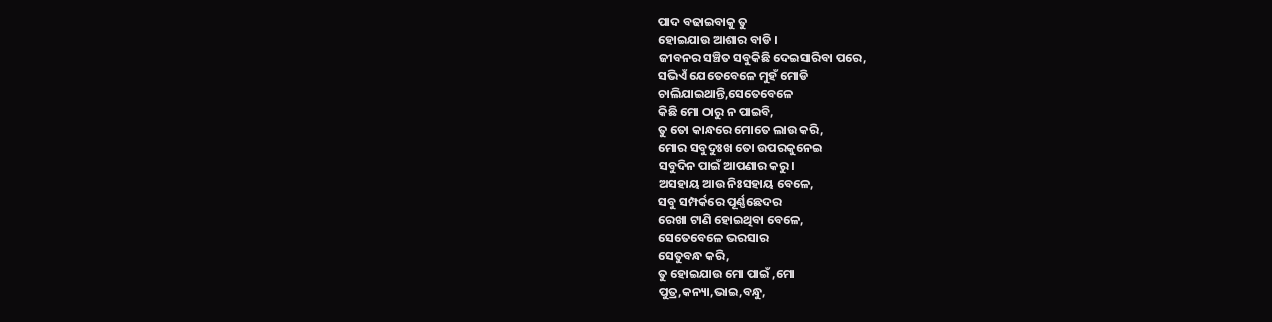ପାଦ ବଢାଇବାକୁ ତୁ
ହୋଇଯାଉ ଆଶାର ବାଡି ।
ଜୀବନର ସଞ୍ଚିତ ସବୁକିଛି ଦେଇସାରିବା ପରେ,
ସଭିଏଁ ଯେତେବେଳେ ମୁହଁ ମୋଡି
ଚାଲିଯାଇଥାନ୍ତି,ସେତେବେଳେ
କିଛି ମୋ ଠାରୁ ନ ପାଇବି,
ତୁ ତୋ କାନ୍ଧରେ ମୋତେ ଲାଉ କରି,
ମୋର ସବୁଦୁଃଖ ତୋ ଉପରକୁନେଇ
ସବୁଦିନ ପାଇଁ ଆପଣାର କରୁ।
ଅସହାୟ ଆଉ ନିଃସହାୟ ବେଳେ,
ସବୁ ସମ୍ପର୍କରେ ପୂର୍ଣ୍ଣଛେଦର
ରେଖା ଟାଣି ହୋଇଥିବା ବେଳେ,
ସେତେବେଳେ ଭରସାର
ସେତୁବନ୍ଧ କରି,
ତୁ ହୋଇଯାଉ ମୋ ପାଇଁ ,ମୋ
ପୁତ୍ର,କନ୍ୟା,ଭାଇ,ବନ୍ଧୁ,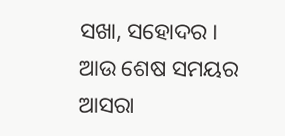ସଖା, ସହୋଦର ।
ଆଉ ଶେଷ ସମୟର
ଆସରା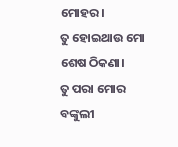ମୋହର।
ତୁ ହୋଇଥାଉ ମୋ ଶେଷ ଠିକଣା।
ତୁ ପରା ମୋର ବଙ୍କୁଲୀ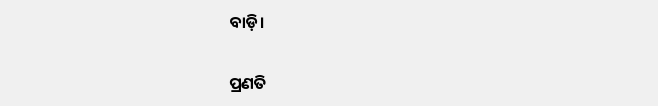ବାଡ଼ି।


ପ୍ରଣତି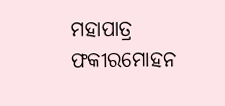ମହାପାତ୍ର
ଫକୀରମୋହନ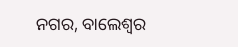ନଗର, ବାଲେଶ୍ଵର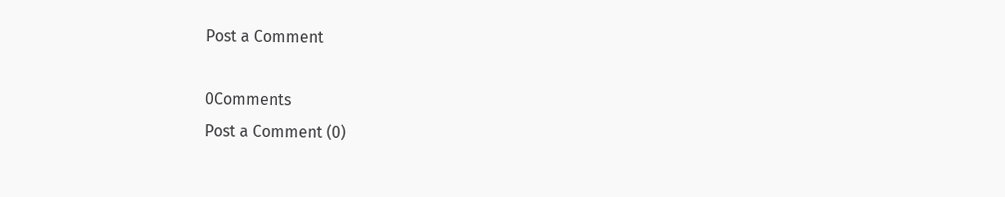Post a Comment

0Comments
Post a Comment (0)